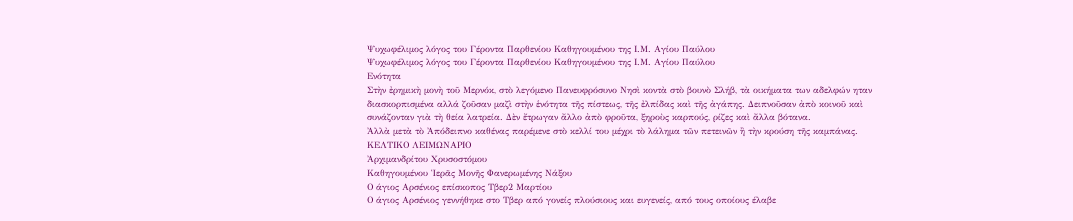Ψυχωφέλιμος λόγος του Γέροντα Παρθενίου Καθηγουμένου της Ι.Μ. Αγίου Παύλου
Ψυχωφέλιμος λόγος του Γέροντα Παρθενίου Καθηγουμένου της Ι.Μ. Αγίου Παύλου
Ενότητα
Στὴν ἐρημικὴ μονὴ τοῦ Μερνόκ, στὸ λεγόμενο Πανευφρόσυνο Νησὶ κοντὰ στὸ βουνὸ Σλήβ, τὰ οικήματα των αδελφών ηταν διασκορπισμένα αλλά ζοῦσαν μαζὶ στὴν ἑνότητα τῆς πίστεως, τῆς ἐλπίδας καὶ τῆς ἀγάπης. Δειπνοῦσαν ἀπὸ κοινοῦ καὶ συνάζονταν γιὰ τὴ θεία λατρεία. Δὲν ἔτρωγαν ἄλλο ἀπὸ φροῦτα, ξηροὺς καρπούς, ρίζες καὶ ἄλλα βότανα.
Ἀλλὰ μετὰ τὸ Ἀπόδειπνο καθένας παρέμενε στὸ κελλί του μέχρι τὸ λάλημα τῶν πετεινῶν ἢ τὴν κρούση τῆς καμπάνας.
ΚΕΛΤΙΚΟ ΛΕΙΜΩΝΑΡΙΟ
Ἀρχιμανδρίτου Χρυσοστόμου
Καθηγουμένου Ἱερᾶς Μονῆς Φανερωμένης Νάξου
Ο άγιος Αρσένιος επίσκοπος Τβερ2 Μαρτίου
Ο άγιος Αρσένιος γεννήθηκε στο Τβερ από γονείς πλούσιους και ευγενείς, από τους οποίους έλαβε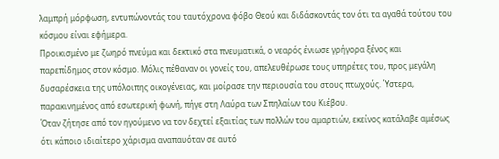λαμπρή μόρφωση, εντυπώνοντάς του ταυτόχρονα φόβο Θεού και διδάσκοντάς τον ότι τα αγαθά τούτου του κόσμου είναι εφήμερα.
Προικισμένο με ζωηρό πνεύμα και δεκτικό στα πνευματικά, ο νεαρός ένιωσε γρήγορα ξένος και παρεπίδημος στον κόσμο. Μόλις πέθαναν οι γονείς του, απελευθέρωσε τους υπηρέτες του, προς μεγάλη δυσαρέσκεια της υπόλοιπης οικογένειας, και μοίρασε την περιουσία του στους πτωχούς. Ύστερα, παρακινημένος από εσωτερική φωνή, πήγε στη Λαύρα των Σπηλαίων του Κιέβου.
Όταν ζήτησε από τον ηγούμενο να τον δεχτεί εξαιτίας των πολλών του αμαρτιών, εκείνος κατάλαβε αμέσως ότι κάποιο ιδιαίτερο χάρισμα αναπαυόταν σε αυτό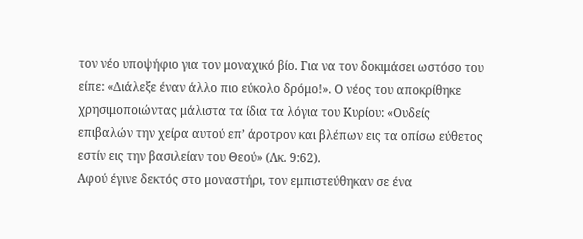τον νέο υποψήφιο για τον μοναχικό βίο. Για να τον δοκιμάσει ωστόσο του είπε: «Διάλεξε έναν άλλο πιο εύκολο δρόμο!». Ο νέος του αποκρίθηκε χρησιμοποιώντας μάλιστα τα ίδια τα λόγια του Κυρίου: «Ουδείς επιβαλών την χείρα αυτού επ’ άροτρον και βλέπων εις τα οπίσω εύθετος εστίν εις την βασιλείαν του Θεού» (Λκ. 9:62).
Αφού έγινε δεκτός στο μοναστήρι, τον εμπιστεύθηκαν σε ένα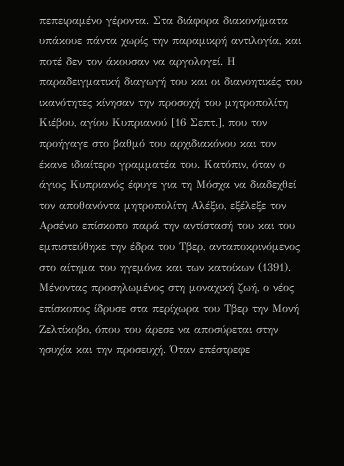πεπειραμένο γέροντα. Στα διάφορα διακονήματα υπάκουε πάντα χωρίς την παραμικρή αντιλογία, και ποτέ δεν τον άκουσαν να αργολογεί. Η παραδειγματική διαγωγή του και οι διανοητικές του ικανότητες κίνησαν την προσοχή του μητροπολίτη Κιέβου, αγίου Κυπριανού [16 Σεπτ.], που τον προήγαγε στο βαθμό του αρχιδιακόνου και τον έκανε ιδιαίτερο γραμματέα του. Κατόπιν, όταν ο άγιος Κυπριανός έφυγε για τη Μόσχα να διαδεχθεί τον αποθανόντα μητροπολίτη Αλέξιο, εξέλεξε τον Αρσένιο επίσκοπο παρά την αντίστασή του και του εμπιστεύθηκε την έδρα του Τβερ, ανταποκρινόμενος στο αίτημα του ηγεμόνα και των κατοίκων (1391).
Μένοντας προσηλωμένος στη μοναχική ζωή, ο νέος επίσκοπος ίδρυσε στα περίχωρα του Τβερ την Μονή Ζελτίκοβο, όπου του άρεσε να αποσύρεται στην ησυχία και την προσευχή. Όταν επέστρεφε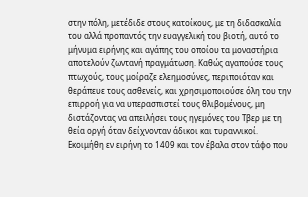στην πόλη, μετέδιδε στους κατοίκους, με τη διδασκαλία του αλλά προπαντός την ευαγγελική του βιοτή, αυτό το μήνυμα ειρήνης και αγάπης του οποίου τα μοναστήρια αποτελούν ζωντανή πραγμάτωση. Καθώς αγαπούσε τους πτωχούς, τους μοίραζε ελεημοσύνες, περιποιόταν και θεράπευε τους ασθενείς, και χρησιμοποιούσε όλη του την επιρροή για να υπερασπιστεί τους θλιβομένους, μη διστάζοντας να απειλήσει τους ηγεμόνες του Τβερ με τη θεία οργή όταν δείχνονταν άδικοι και τυραννικοί.
Εκοιμήθη εν ειρήνη το 1409 και τον έβαλα στον τάφο που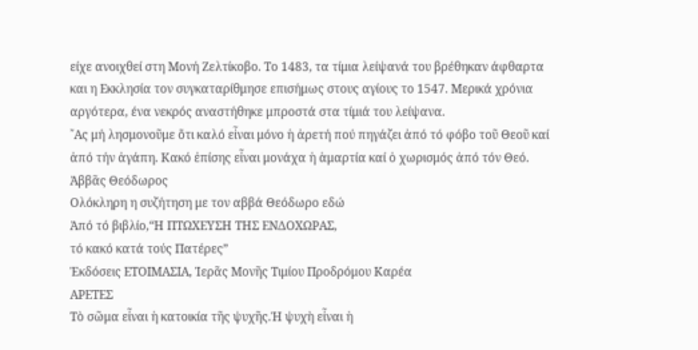είχε ανοιχθεί στη Μονή Ζελτίκοβο. Το 1483, τα τίμια λείψανά του βρέθηκαν άφθαρτα και η Εκκλησία τον συγκαταρίθμησε επισήμως στους αγίους το 1547. Μερικά χρόνια αργότερα, ένα νεκρός αναστήθηκε μπροστά στα τίμιά του λείψανα.
῎Ας μή λησμονοῦμε ὅτι καλό εἶναι μόνο ἡ ἀρετή πού πηγάζει ἀπό τό φόβο τοῦ Θεοῦ καί ἀπό τήν ἀγάπη. Κακό ἐπίσης εἶναι μονάχα ἡ ἁμαρτία καί ὁ χωρισμός ἀπό τόν Θεό.
Ἀββᾶς Θεόδωρος
Ολόκληρη η συζήτηση με τον αββά Θεόδωρο εδώ
Ἀπό τό βιβλίο,“Η ΠΤΩΧΕΥΣΗ ΤΗΣ ΕΝΔΟΧΩΡΑΣ,
τό κακό κατά τούς Πατέρες”
Ἐκδόσεις ΕΤΟΙΜΑΣΙΑ, Ἱερᾶς Μονῆς Τιμίου Προδρόμου Καρέα
ΑΡΕΤΕΣ
Τὸ σῶμα εἶναι ἡ κατοικία τῆς ψυχῆς.Ἡ ψυχὴ εἶναι ἡ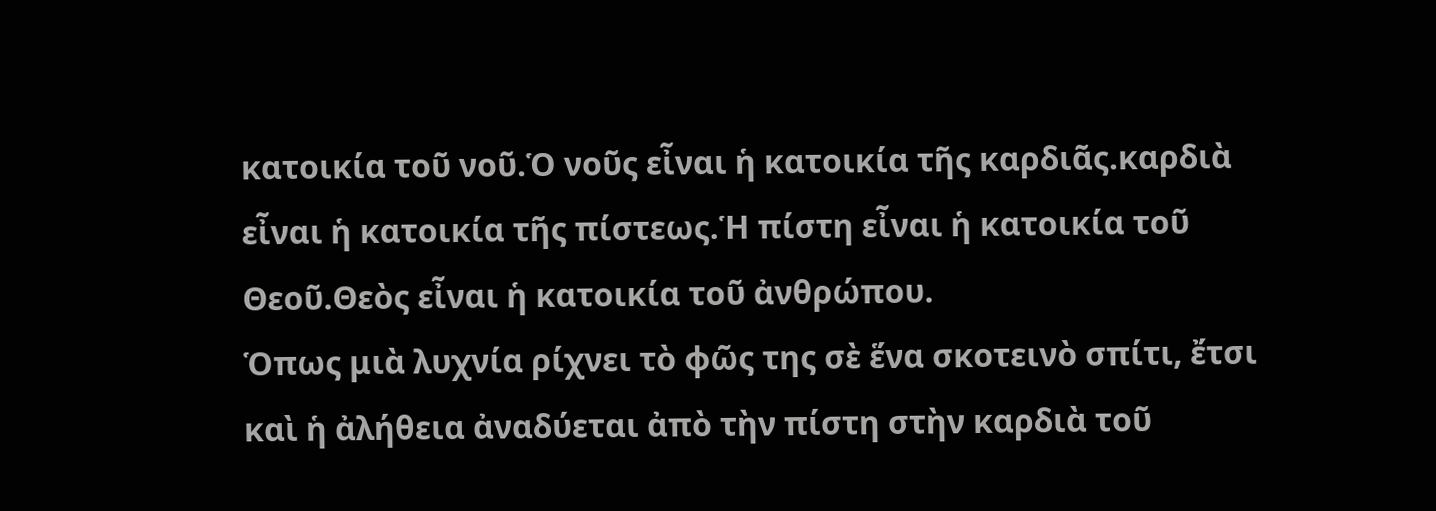κατοικία τοῦ νοῦ.Ὁ νοῦς εἶναι ἡ κατοικία τῆς καρδιᾶς.καρδιὰ εἶναι ἡ κατοικία τῆς πίστεως.Ἡ πίστη εἶναι ἡ κατοικία τοῦ Θεοῦ.Θεὸς εἶναι ἡ κατοικία τοῦ ἀνθρώπου.
Ὁπως μιὰ λυχνία ρίχνει τὸ φῶς της σὲ ἕνα σκοτεινὸ σπίτι, ἔτσι καὶ ἡ ἀλήθεια ἀναδύεται ἀπὸ τὴν πίστη στὴν καρδιὰ τοῦ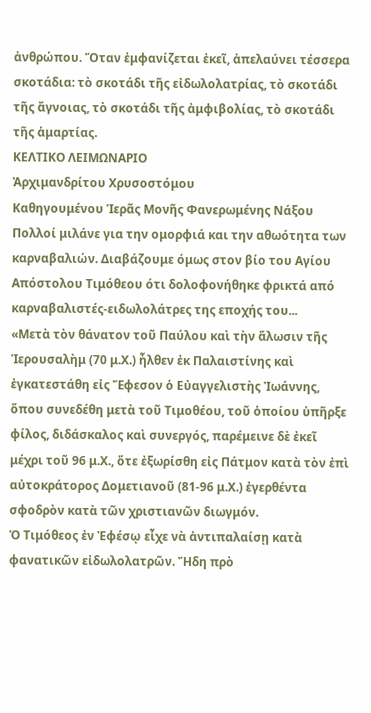ἀνθρώπου. Ὅταν ἐμφανίζεται ἐκεῖ, ἀπελαύνει τέσσερα σκοτάδια: τὸ σκοτάδι τῆς εἰδωλολατρίας, τὸ σκοτάδι τῆς ἄγνοιας, τὸ σκοτάδι τῆς ἀμφιβολίας, τὸ σκοτάδι τῆς ἁμαρτίας.
ΚΕΛΤΙΚΟ ΛΕΙΜΩΝΑΡΙΟ
Ἀρχιμανδρίτου Χρυσοστόμου
Καθηγουμένου Ἱερᾶς Μονῆς Φανερωμένης Νάξου
Πολλοί μιλάνε για την ομορφιά και την αθωότητα των καρναβαλιών. Διαβάζουμε όμως στον βίο του Αγίου Απόστολου Τιμόθεου ότι δολοφονήθηκε φρικτά από καρναβαλιστές-ειδωλολάτρες της εποχής του...
«Μετὰ τὸν θάνατον τοῦ Παύλου καὶ τὴν ἅλωσιν τῆς Ἱερουσαλὴμ (70 μ.Χ.) ἦλθεν ἐκ Παλαιστίνης καὶ ἐγκατεστάθη εἰς Ἔφεσον ὁ Εὐαγγελιστὴς Ἰωάννης, ὅπου συνεδέθη μετὰ τοῦ Τιμοθέου, τοῦ ὁποίου ὑπῆρξε φίλος, διδάσκαλος καὶ συνεργός, παρέμεινε δὲ ἐκεῖ μέχρι τοῦ 96 μ.Χ., ὅτε ἐξωρίσθη εἰς Πάτμον κατὰ τὸν ἐπὶ αὐτοκράτορος Δομετιανοῦ (81-96 μ.Χ.) ἐγερθέντα σφοδρὸν κατὰ τῶν χριστιανῶν διωγμόν.
Ὁ Τιμόθεος ἐν Ἐφέσῳ εἶχε νὰ ἀντιπαλαίσῃ κατὰ φανατικῶν εἰδωλολατρῶν. Ἤδη πρὸ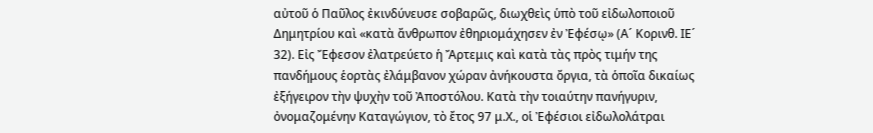αὐτοῦ ὁ Παῦλος ἐκινδύνευσε σοβαρῶς, διωχθεὶς ὑπὸ τοῦ εἰδωλοποιοῦ Δημητρίου καὶ «κατὰ ἄνθρωπον ἐθηριομάχησεν ἐν Ἐφέσῳ» (Α´ Κορινθ. ΙΕ´ 32). Εἰς Ἔφεσον ἐλατρεύετο ἡ Ἄρτεμις καὶ κατὰ τὰς πρὸς τιμήν της πανδήμους ἑορτὰς ἐλάμβανον χώραν ἀνήκουστα ὄργια, τὰ ὁποῖα δικαίως ἐξήγειρον τὴν ψυχὴν τοῦ Ἀποστόλου. Κατὰ τὴν τοιαύτην πανήγυριν, ὀνομαζομένην Καταγώγιον, τὸ ἔτος 97 μ.Χ., οἱ Ἐφέσιοι εἰδωλολάτραι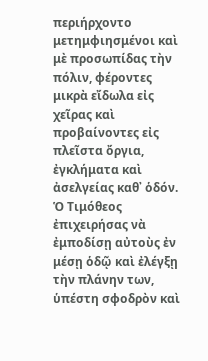περιήρχοντο μετημφιησμένοι καὶ μὲ προσωπίδας τὴν πόλιν, φέροντες μικρὰ εἴδωλα εἰς χεῖρας καὶ προβαίνοντες εἰς πλεῖστα ὄργια, ἐγκλήματα καὶ ἀσελγείας καθ᾿ ὁδόν. Ὁ Τιμόθεος ἐπιχειρήσας νὰ ἐμποδίσῃ αὐτοὺς ἐν μέσῃ ὁδῷ καὶ ἐλέγξῃ τὴν πλάνην των, ὑπέστη σφοδρὸν καὶ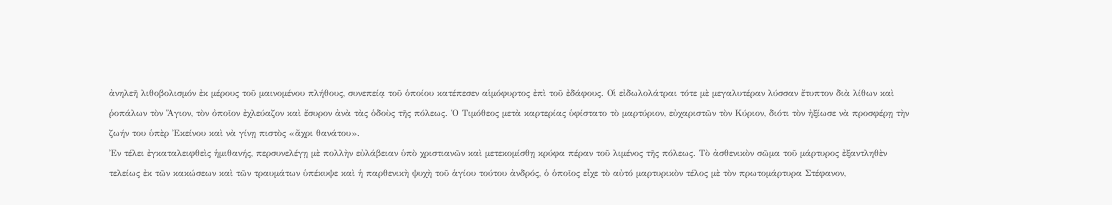ἀνηλεῆ λιθοβολισμόν ἐκ μέρους τοῦ μαινομένου πλήθους, συνεπείᾳ τοῦ ὁποίου κατέπεσεν αἱμόφυρτος ἐπὶ τοῦ ἐδάφους. Οἱ εἰδωλολάτραι τότε μὲ μεγαλυτέραν λύσσαν ἔτυπτον διὰ λίθων καὶ ῥοπάλων τὸν Ἅγιον, τὸν ὀποῖον ἐχλεύαζον καὶ ἔσυρον ἀνὰ τὰς ὁδοὺς τῆς πόλεως. Ὁ Τιμόθεος μετὰ καρτερίας ὑφίστατο τὸ μαρτύριον, εὐχαριστῶν τὸν Κύριον, διότι τὸν ἠξίωσε νὰ προσφέρῃ τὴν ζωήν του ὑπὲρ Ἐκείνου καὶ νὰ γίνῃ πιστὸς «ἄχρι θανάτου».
Ἐν τέλει ἐγκαταλειφθεὶς ἡμιθανής, περσυνελέγῃ μὲ πολλὴν εὐλάβειαν ὑπὸ χριστιανῶν καὶ μετεκομίσθῃ κρύφα πέραν τοῦ λιμένος τῆς πόλεως. Τὸ ἀσθενικὸν σῶμα τοῦ μάρτυρος ἐξαντληθὲν τελείως ἐκ τῶν κακώσεων καὶ τῶν τραυμάτων ὑπέκυψε καὶ ἡ παρθενικὴ ψυχὴ τοῦ ἁγίου τούτου ἀνδρός, ὁ ὁποῖος εἶχε τὸ αὐτό μαρτυρικὸν τέλος μὲ τὸν πρωτομάρτυρα Στέφανον,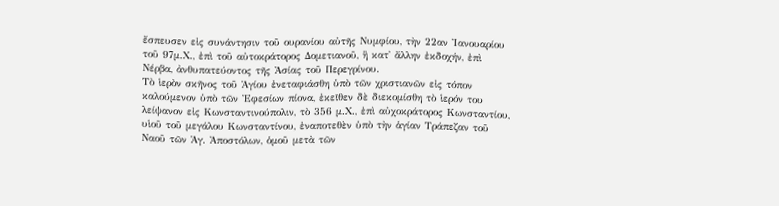ἔσπευσεν εἰς συνάντησιν τοῦ ουρανίου αὐτῆς Νυμφίου, τὴν 22αν Ἰανουαρίου τοῦ 97μ.Χ., ἐπὶ τοῦ αὐτοκράτορος Δομετιανοῦ, ἢ κατ᾿ ἄλλην ἐκδοχήν, ἐπὶ Νέρβα, ἀνθυπατεύοντος τῆς Ἀσίας τοῦ Περεγρίνου.
Τὸ ἱερὸν σκῆνος τοῦ Ἁγίου ἐνεταφιάσθη ὑπὸ τῶν χριστιανῶν εἰς τόπον καλούμενον ὑπὸ τῶν Ἐφεσίων πίονα, ἐκεῖθεν δὲ διεκομίσθη τὸ ἱερόν του λείψανον εἰς Κωνσταντινούπολιν, τὸ 356 μ.Χ., ἐπὶ αὐχοκράτορος Κωνσταντίου, υἱοῦ τοῦ μεγάλου Κωνσταντίνου, ἐναποτεθὲν ὑπὸ τὴν ἁγίαν Τράπεζαν τοῦ Ναοῦ τῶν Ἁγ. Ἀποστόλων, ὁμοῦ μετὰ τῶν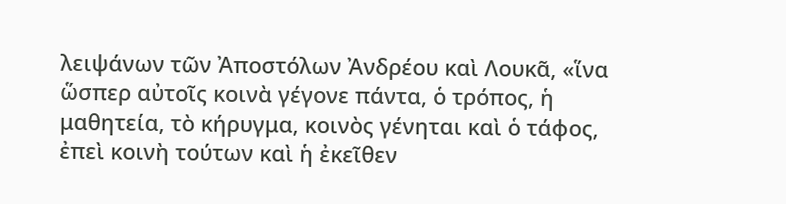λειψάνων τῶν Ἀποστόλων Ἀνδρέου καὶ Λουκᾶ, «ἵνα ὥσπερ αὐτοῖς κοινὰ γέγονε πάντα, ὁ τρόπος, ἡ μαθητεία, τὸ κήρυγμα, κοινὸς γένηται καὶ ὁ τάφος, ἐπεὶ κοινὴ τούτων καὶ ἡ ἐκεῖθεν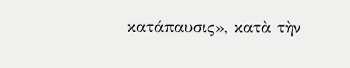κατάπαυσις», κατὰ τὴν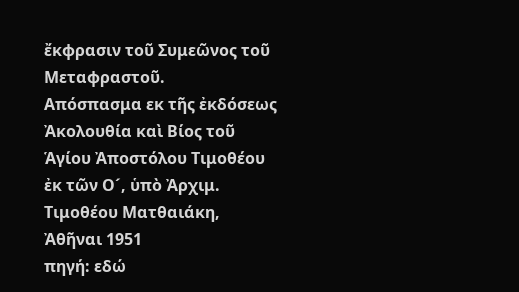ἔκφρασιν τοῦ Συμεῶνος τοῦ Μεταφραστοῦ.
Απόσπασμα εκ τῆς ἐκδόσεως Ἀκολουθία καὶ Βίος τοῦ Ἁγίου Ἀποστόλου Τιμοθέου ἐκ τῶν Ο´, ὑπὸ Ἀρχιμ. Τιμοθέου Ματθαιάκη, Ἀθῆναι 1951
πηγή: εδώ